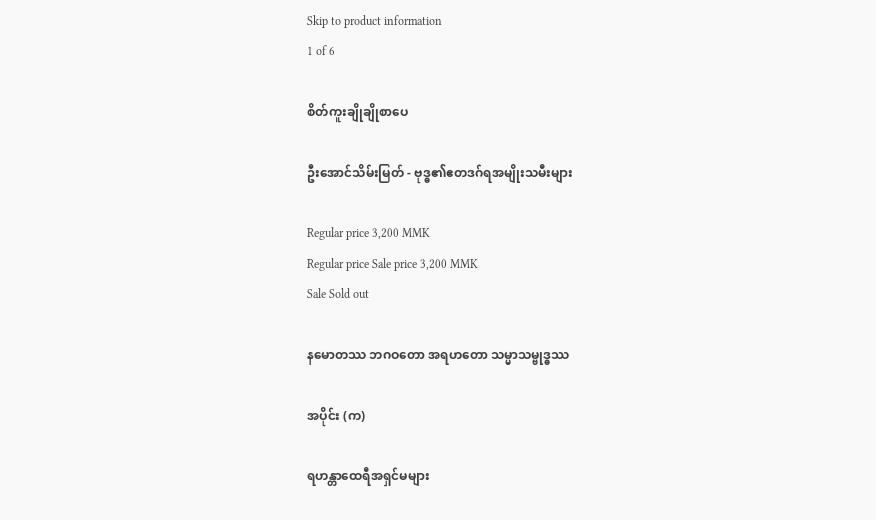Skip to product information
1 of 6

စိတ်ကူးချိုချိုစာပေ

ဦးအောင်သိမ်းမြတ် - ဗုဒ္ဓ၏ဧတဒဂ်ရအမျိုးသမီးများ

Regular price 3,200 MMK
Regular price Sale price 3,200 MMK
Sale Sold out

နမောတဿ ဘဂဝတော အရဟတော သမ္မာသမ္ဗုဒ္ဓဿ

အပိုင်း (က)

ရဟန္တာထေရီအရှင်မများ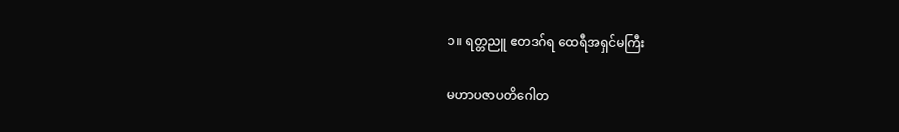၁။ ရတ္တညူ ဧတဒဂ်ရ ထေရီအရှင်မကြီး

မဟာပဇာပတိဂေါတ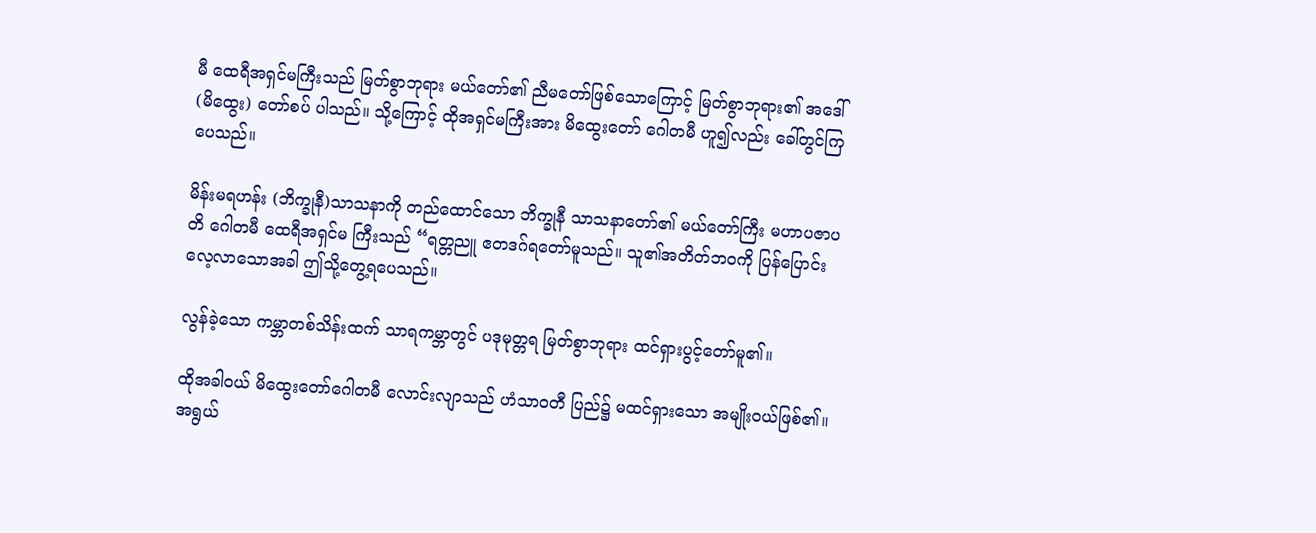မီ ထေရီအရှင်မကြီးသည် မြတ်စွာဘုရား မယ်တော်၏ ညီမတော်ဖြစ်သောကြောင့် မြတ်စွာဘုရား၏ အဒေါ် (မိထွေး) တော်စပ် ပါသည်။ သို့ကြောင့် ထိုအရှင်မကြီးအား မိထွေးတော် ဂေါတမီ ဟူ၍လည်း ခေါ်တွင်ကြပေသည်။

မိန်းမရဟန်း (ဘိက္ခုနီ)သာသနာကို တည်ထောင်သော ဘိက္ခုနီ သာသနာတော်၏ မယ်တော်ကြီး မဟာပဇာပတိ ဂေါတမီ ထေရီအရှင်မ ကြီးသည် “ရတ္တညူ ဧတဒဂ်ရတော်မူသည်။ သူ၏အတိတ်ဘဝကို ပြန်ပြောင်း လေ့လာသောအခါ ဤသို့တွေ့ရပေသည်။

လွန်ခဲ့သော ကမ္ဘာတစ်သိန်းထက် သာရကမ္ဘာတွင် ပဒုမုတ္တရ မြတ်စွာဘုရား ထင်ရှားပွင့်တော်မူ၏။

ထိုအခါဝယ် မိထွေးတော်ဂေါတမီ လောင်းလျာသည် ဟံသာဝတီ ပြည်၌ မထင်ရှားသော အမျိုးဝယ်ဖြစ်၏။ အရွယ်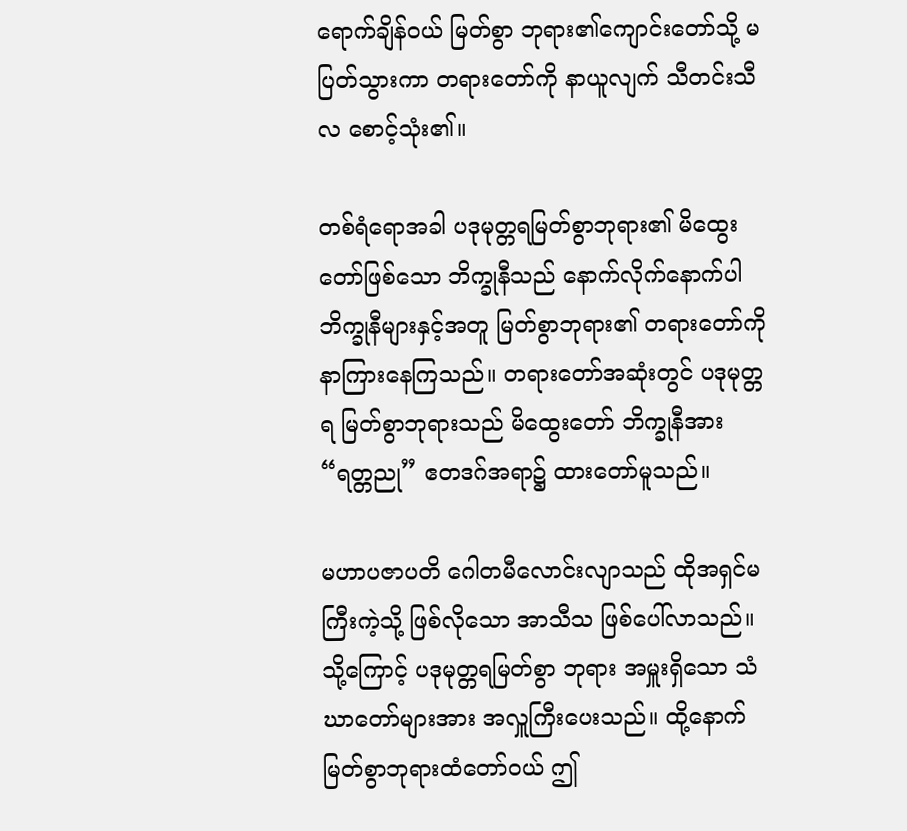ရောက်ချိန်ဝယ် မြတ်စွာ ဘုရား၏ကျောင်းတော်သို့ မပြတ်သွားကာ တရားတော်ကို နာယူလျက် သီတင်းသီလ စောင့်သုံး၏။

တစ်ရံရောအခါ ပဒုမုတ္တရမြတ်စွာဘုရား၏ မိထွေးတော်ဖြစ်သော ဘိက္ခုနီသည် နောက်လိုက်နောက်ပါ ဘိက္ခုနီများနှင့်အတူ မြတ်စွာဘုရား၏ တရားတော်ကို နာကြားနေကြသည်။ တရားတော်အဆုံးတွင် ပဒုမုတ္တရ မြတ်စွာဘုရားသည် မိထွေးတော် ဘိက္ခုနီအား “ရတ္တညု” ဧတဒဂ်အရာ၌ ထားတော်မူသည်။

မဟာပဇာပတိ ဂေါတမီလောင်းလျာသည် ထိုအရှင်မကြီးကဲ့သို့ ဖြစ်လိုသော အာသီသ ဖြစ်ပေါ်လာသည်။ သို့ကြောင့် ပဒုမုတ္တရမြတ်စွာ ဘုရား အမှူးရှိသော သံဃာတော်များအား အလှူကြီးပေးသည်။ ထို့နောက် မြတ်စွာဘုရားထံတော်ဝယ် ဤ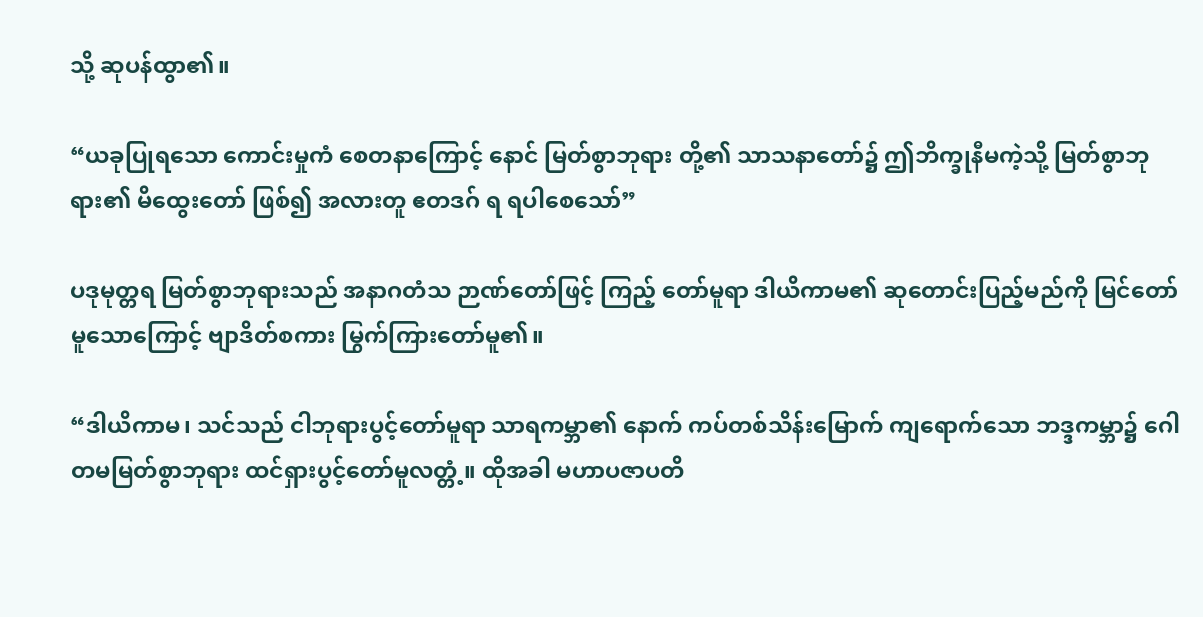သို့ ဆုပန်ထွာ၏။

“ယခုပြုရသော ကောင်းမှုကံ စေတနာကြောင့် နောင် မြတ်စွာဘုရား တို့၏ သာသနာတော်၌ ဤဘိက္ခုနီမကဲ့သို့ မြတ်စွာဘုရား၏ မိထွေးတော် ဖြစ်၍ အလားတူ ဧတဒဂ် ရ ရပါစေသော်”

ပဒုမုတ္တရ မြတ်စွာဘုရားသည် အနာဂတံသ ဉာဏ်တော်ဖြင့် ကြည့် တော်မူရာ ဒါယိကာမ၏ ဆုတောင်းပြည့်မည်ကို မြင်တော်မူသောကြောင့် ဗျာဒိတ်စကား မြွက်ကြားတော်မူ၏။

“ဒါယိကာမ၊ သင်သည် ငါဘုရားပွင့်တော်မူရာ သာရကမ္ဘာ၏ နောက် ကပ်တစ်သိန်းမြောက် ကျရောက်သော ဘဒ္ဒကမ္ဘာ၌ ဂေါတမမြတ်စွာဘုရား ထင်ရှားပွင့်တော်မူလတ္တံ့။ ထိုအခါ မဟာပဇာပတိ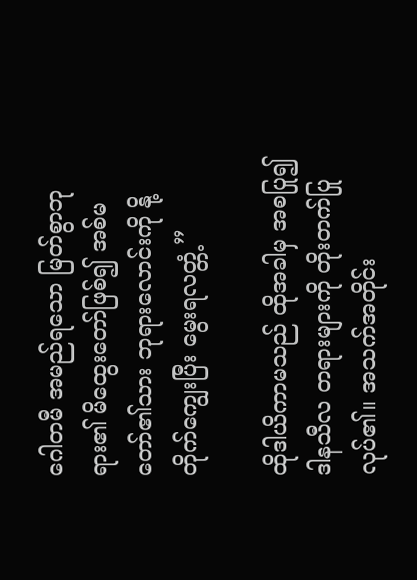ဂေါတမီ အမည်ရသော မြတ်စွာဘုရား၏ မိထွေးတော်ဖြစ်၍ အစ်မတော်၏သား ဘုရားလောင်းကို နို့တိုက်ကျွေးပြီး မွေးရလတ္တံ့”

ထိုဒါယိကာမသည် ထိုအခါမှ အစပြု၍ ဒါနသီလ တရားများကို တိုးတက်ပြုလုပ်၏။ အသက်အတိုင်း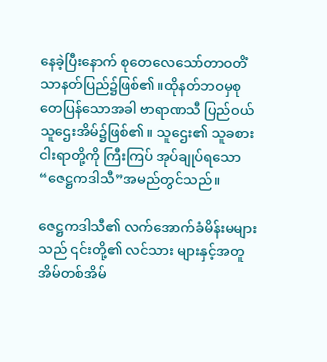နေခဲ့ပြီးနောက် စုတေလေသော်တာဝတိံသာနတ်ပြည်၌ဖြစ်၏။ထိုနတ်ဘဝမှစုတေပြန်သောအခါ ဗာရာဏသီ ပြည်ဝယ် သူဌေးအိမ်၌ဖြစ်၏။ သူဌေး၏ သူခစားငါးရာတို့ကို ကြီးကြပ် အုပ်ချုပ်ရသော “ဇေဋ္ဌကဒါသီ”အမည်တွင်သည်။

ဇေဋ္ဌကဒါသီ၏ လက်အောက်ခံမိန်းမများသည် ၎င်းတို့၏ လင်သား များနှင့်အတူ အိမ်တစ်အိမ်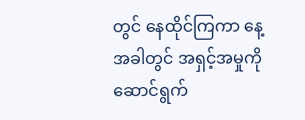တွင် နေထိုင်ကြကာ နေ့အခါတွင် အရှင့်အမှုကိုဆောင်ရွက်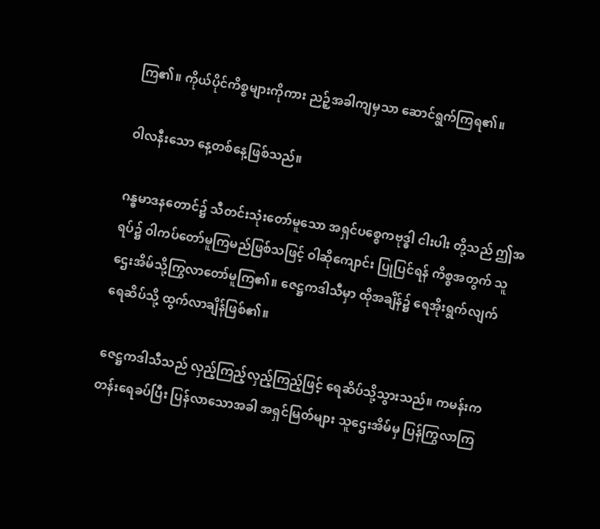ကြ၏။ ကိုယ်ပိုင်ကိစ္စများကိုကား ညဉ့်အခါကျမှသာ ဆောင်ရွက်ကြရ၏။

ဝါလနီးသော နေ့တစ်နေ့ဖြစ်သည်။

ဂန္ဓမာဒနတောင်၌ သီတင်းသုံးတော်မူသော အရှင်ပစ္စေကဗုဒ္ဓါ ငါးပါး တို့သည် ဤအရပ်၌ ဝါကပ်တော်မူကြမည်ဖြစ်သဖြင့် ဝါဆိုကျောင်း ပြုပြင်ရန် ကိစ္စအတွက် သူဌေးအိမ်သို့ကြွလာတော်မူကြ၏။ ဇေဋ္ဌကဒါသီမှာ ထိုအချိန်၌ ရေအိုးရွက်လျက် ရေဆိပ်သို့ ထွက်လာချိန်ဖြစ်၏။

ဇေဋ္ဌကဒါသီသည် လှည့်ကြည့်လှည့်ကြည့်ဖြင့် ရေဆိပ်သို့သွားသည်။ ကမန်းကတန်းရေခပ်ပြီး ပြန်လာသောအခါ အရှင်မြတ်များ သူဌေးအိမ်မှ ပြန်ကြွလာကြ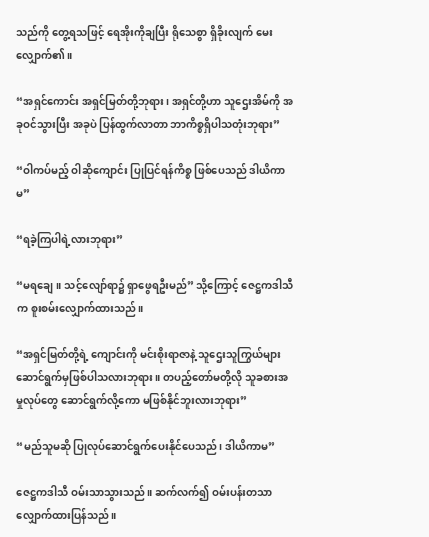သည်ကို တွေ့ရသဖြင့် ရေအိုးကိုချပြီး ရိုသေစွာ ရှိခိုးလျက် မေးလျှောက်၏။

“အရှင်ကောင်း အရှင်မြတ်တို့ဘုရား၊ အရှင်တို့ဟာ သူဌေးအိမ်ကို အခုဝင်သွားပြီး အခုပဲ ပြန်ထွက်လာတာ ဘာကိစ္စရှိပါသတုံးဘုရား”

“ဝါကပ်မည့် ဝါဆိုကျောင်း ပြုပြင်ရန်ကိစ္စ ဖြစ်ပေသည် ဒါယိကာမ”

“ရခဲ့ကြပါရဲ့လားဘုရား”

“မရချေ။ သင့်လျော်ရာ၌ ရှာဖွေရဦးမည်” သို့ကြောင့် ဇေဋ္ဌကဒါသီက စူးစမ်းလျှောက်ထားသည်။

“အရှင်မြတ်တို့ရဲ့ ကျောင်းကို မင်းစိုးရာဇာနဲ့ သူဌေးသူကြွယ်များ ဆောင်ရွက်မှဖြစ်ပါသလားဘုရား။ တပည့်တော်မတို့လို သူခစားအမှုလုပ်တွေ ဆောင်ရွက်လို့ကော မဖြစ်နိုင်ဘူးလားဘုရား”

“မည်သူမဆို ပြုလုပ်ဆောင်ရွက်ပေးနိုင်ပေသည်၊ ဒါယိကာမ”

ဇေဋ္ဌကဒါသီ ဝမ်းသာသွားသည်။ ဆက်လက်၍ ဝမ်းပန်းတသာ လျှောက်ထားပြန်သည်။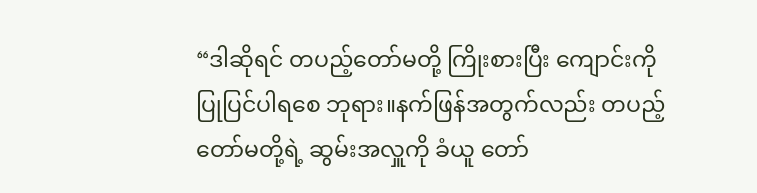“ဒါဆိုရင် တပည့်တော်မတို့ ကြိုးစားပြီး ကျောင်းကိုပြုပြင်ပါရစေ ဘုရား။နက်ဖြန်အတွက်လည်း တပည့်တော်မတို့ရဲ့ ဆွမ်းအလှူကို ခံယူ တော်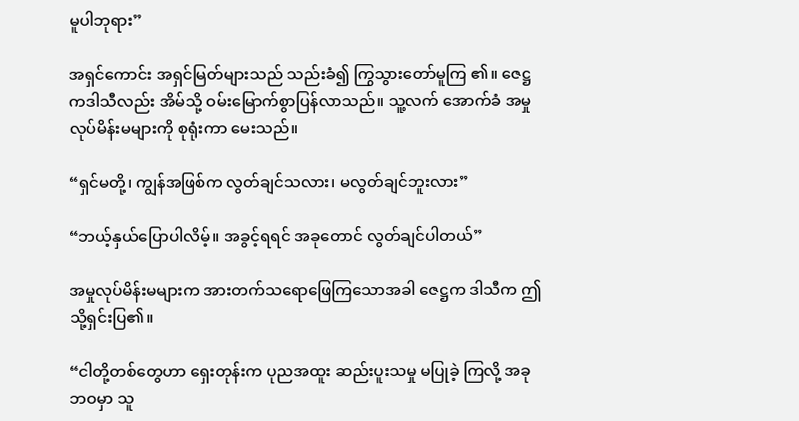မူပါဘုရား”

အရှင်ကောင်း အရှင်မြတ်များသည် သည်းခံ၍ ကြွသွားတော်မူကြ ၏။ ဇေဋ္ဌကဒါသီလည်း အိမ်သို့ ဝမ်းမြောက်စွာပြန်လာသည်။ သူ့လက် အောက်ခံ အမှုလုပ်မိန်းမများကို စုရုံးကာ မေးသည်။

“ရှင်မတို့၊ ကျွန်အဖြစ်က လွတ်ချင်သလား၊ မလွတ်ချင်ဘူးလား”

“ဘယ့်နှယ်ပြောပါလိမ့်။ အခွင့်ရရင် အခုတောင် လွတ်ချင်ပါတယ်”

အမှုလုပ်မိန်းမများက အားတက်သရောဖြေကြသောအခါ ဇေဋ္ဌက ဒါသီက ဤသို့ရှင်းပြ၏။

“ငါတို့တစ်တွေဟာ ရှေးတုန်းက ပုညအထူး ဆည်းပူးသမှု မပြုခဲ့ ကြလို့ အခုဘဝမှာ သူ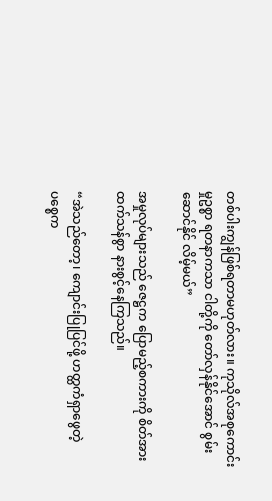တစ်ပါးကျွန်ဖြစ်ရတာမဟုတ်လား။ ကုသိုလ်အစုကောင်းမှုဥစ္စာ ရတနာကသာ ငါတို့ကို တော်လှန်နိုင်အောင် စွမ်းဆောင်နိုင် လိမ့်မယ်”

အမှုလုပ်များသည် ဇေဋ္ဌက ပြောမည့်စကားကို စိတ်အားထက်သန်စွာ နားစွင့်နေကြသည်။

“အဲသည်တော့၊ ကျောင်းပြုပြင်ဖို့ ဟတ္ထကံရှာဖွေတဲ့ ပစ္စေက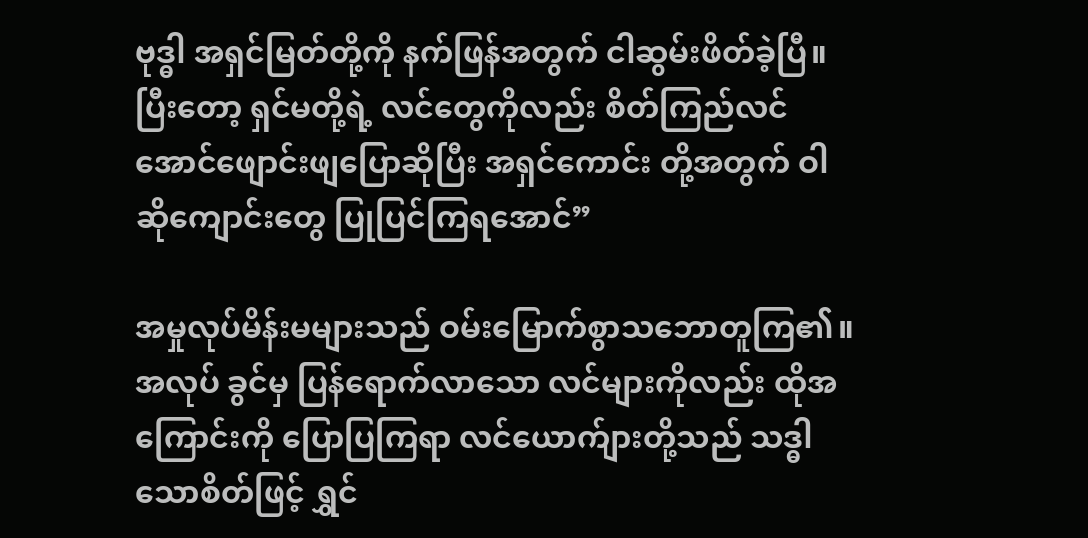ဗုဒ္ဓါ အရှင်မြတ်တို့ကို နက်ဖြန်အတွက် ငါဆွမ်းဖိတ်ခဲ့ပြီ။ ပြီးတော့ ရှင်မတို့ရဲ့ လင်တွေကိုလည်း စိတ်ကြည်လင်အောင်ဖျောင်းဖျပြောဆိုပြီး အရှင်ကောင်း တို့အတွက် ဝါဆိုကျောင်းတွေ ပြုပြင်ကြရအောင်”

အမှုလုပ်မိန်းမများသည် ဝမ်းမြောက်စွာသဘောတူကြ၏။ အလုပ် ခွင်မှ ပြန်ရောက်လာသော လင်များကိုလည်း ထိုအကြောင်းကို ပြောပြကြရာ လင်ယောက်ျားတို့သည် သဒ္ဓါသောစိတ်ဖြင့် ရွှင်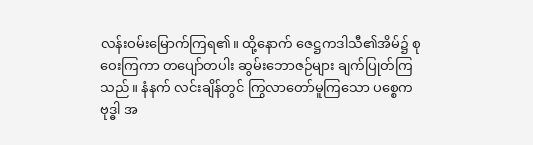လန်းဝမ်းမြောက်ကြရ၏။ ထို့နောက် ဇေဋ္ဌကဒါသီ၏အိမ်၌ စုဝေးကြကာ တပျော်တပါး ဆွမ်းဘောဇဉ်များ ချက်ပြုတ်ကြသည်။ နံနက် လင်းချိန်တွင် ကြွလာတော်မူကြသော ပစ္စေက ဗုဒ္ဓါ အ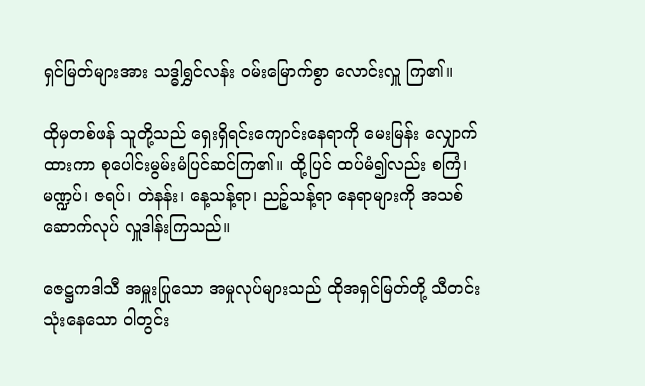ရှင်မြတ်များအား သဒ္ဓါရွှင်လန်း ဝမ်းမြောက်စွာ လောင်းလှူ ကြ၏။

ထိုမှတစ်ဖန် သူတို့သည် ရှေးရှိရင်းကျောင်းနေရာကို မေးမြန်း လျှောက်ထားကာ စုပေါင်းမွမ်းမံပြင်ဆင်ကြ၏။ ထို့ပြင် ထပ်မံ၍လည်း စကြံ၊ မဏ္ဍပ်၊ ဇရပ်၊ တဲနန်း၊ နေ့သန့်ရာ၊ ညဉ့်သန့်ရာ နေရာများကို အသစ် ဆောက်လုပ် လှူဒါန်းကြသည်။

ဇေဋ္ဌကဒါသီ အမှူးပြုသော အမှုလုပ်များသည် ထိုအရှင်မြတ်တို့ သီတင်းသုံးနေသော ဝါတွင်း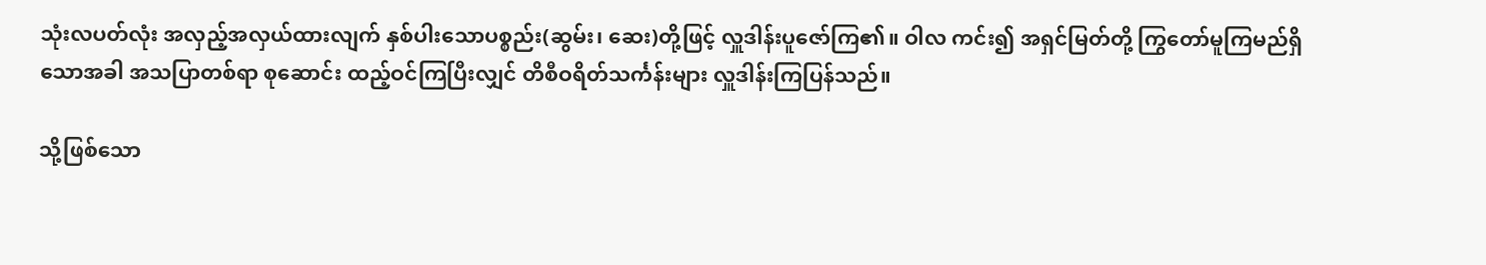သုံးလပတ်လုံး အလှည့်အလှယ်ထားလျက် နှစ်ပါးသောပစ္စည်း(ဆွမ်း၊ ဆေး)တို့ဖြင့် လှူဒါန်းပူဇော်ကြ၏။ ဝါလ ကင်း၍ အရှင်မြတ်တို့ ကြွတော်မူကြမည်ရှိသောအခါ အသပြာတစ်ရာ စုဆောင်း ထည့်ဝင်ကြပြီးလျှင် တိစီဝရိတ်သင်္ကန်းများ လှူဒါန်းကြပြန်သည်။

သို့ဖြစ်သော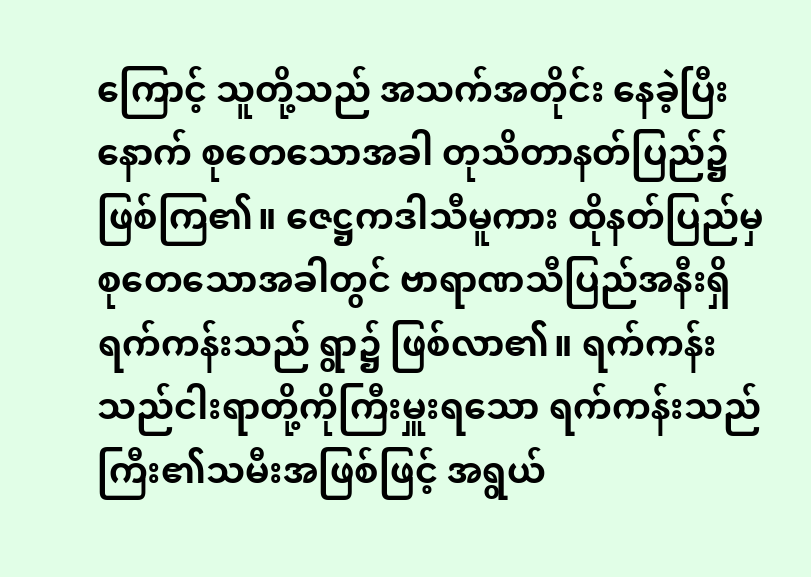ကြောင့် သူတို့သည် အသက်အတိုင်း နေခဲ့ပြီးနောက် စုတေသောအခါ တုသိတာနတ်ပြည်၌ ဖြစ်ကြ၏။ ဇေဋ္ဌကဒါသီမူကား ထိုနတ်ပြည်မှ စုတေသောအခါတွင် ဗာရာဏသီပြည်အနီးရှိ ရက်ကန်းသည် ရွာ၌ ဖြစ်လာ၏။ ရက်ကန်းသည်ငါးရာတို့ကိုကြီးမှူးရသော ရက်ကန်းသည် ကြီး၏သမီးအဖြစ်ဖြင့် အရွယ်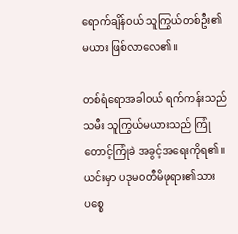ရောက်ချိန်ဝယ် သူကြွယ်တစ်ဦး၏ မယား ဖြစ်လာလေ၏။

တစ်ရံရောအခါဝယ် ရက်ကန်းသည်သမီး သူကြွယ်မယားသည် ကြုံတောင့်ကြုံခဲ အခွင့်အရေးကိုရ၏။ ယင်းမှာ ပဒုမ၀တီမိဖုရား၏သား ပစ္စေ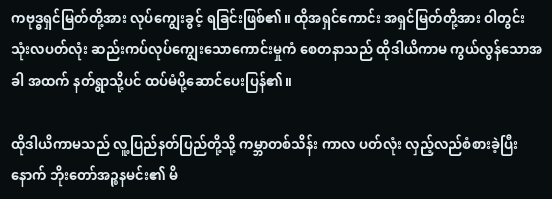ကဗုဒ္ဓရှင်မြတ်တို့အား လုပ်ကျွေးခွင့် ရခြင်းဖြစ်၏။ ထိုအရှင်ကောင်း အရှင်မြတ်တို့အား ဝါတွင်း သုံးလပတ်လုံး ဆည်းကပ်လုပ်ကျွေးသောကောင်းမှုကံ စေတနာသည် ထိုဒါယိကာမ ကွယ်လွန်သောအခါ အထက် နတ်ရွာသို့ပင် ထပ်မံပို့ဆောင်ပေးပြန်၏။

ထိုဒါယိကာမသည် လူ့ပြည်နတ်ပြည်တို့သို့ ကမ္ဘာတစ်သိန်း ကာလ ပတ်လုံး လှည့်လည်စံစားခဲ့ပြီးနောက် ဘိုးတော်အဉ္စနမင်း၏ မိ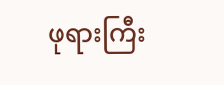ဖုရားကြီး